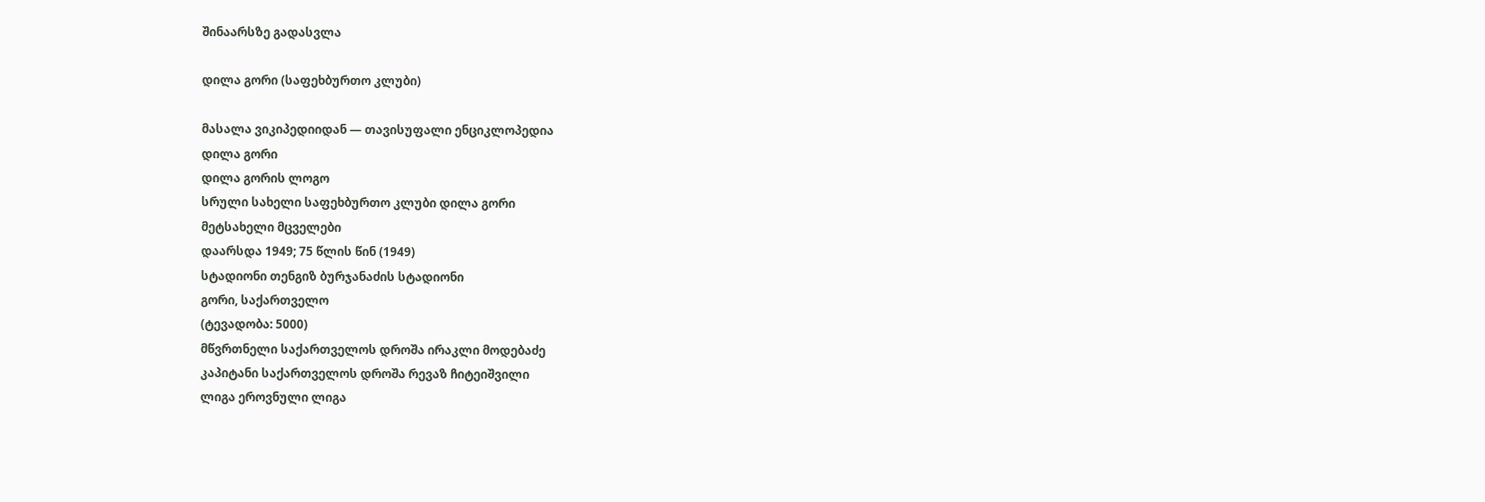შინაარსზე გადასვლა

დილა გორი (საფეხბურთო კლუბი)

მასალა ვიკიპედიიდან — თავისუფალი ენციკლოპედია
დილა გორი
დილა გორის ლოგო
სრული სახელი საფეხბურთო კლუბი დილა გორი
მეტსახელი მცველები
დაარსდა 1949; 75 წლის წინ (1949)
სტადიონი თენგიზ ბურჯანაძის სტადიონი
გორი, საქართველო
(ტევადობა: 5000)
მწვრთნელი საქართველოს დროშა ირაკლი მოდებაძე
კაპიტანი საქართველოს დროშა რევაზ ჩიტეიშვილი
ლიგა ეროვნული ლიგა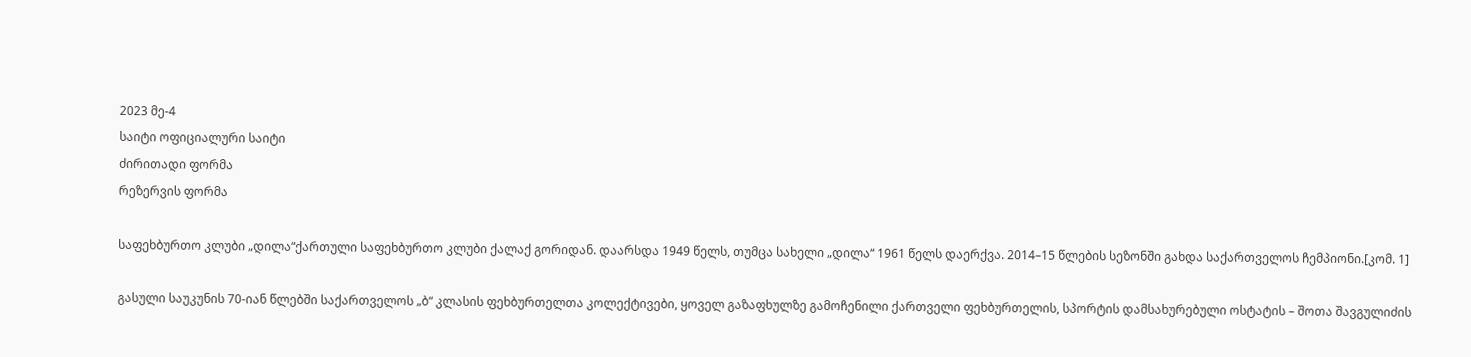2023 მე-4
საიტი ოფიციალური საიტი
ძირითადი ფორმა
რეზერვის ფორმა

საფეხბურთო კლუბი „დილა“ქართული საფეხბურთო კლუბი ქალაქ გორიდან. დაარსდა 1949 წელს, თუმცა სახელი „დილა“ 1961 წელს დაერქვა. 2014–15 წლების სეზონში გახდა საქართველოს ჩემპიონი.[კომ. 1]

გასული საუკუნის 70-იან წლებში საქართველოს „ბ“ კლასის ფეხბურთელთა კოლექტივები, ყოველ გაზაფხულზე გამოჩენილი ქართველი ფეხბურთელის, სპორტის დამსახურებული ოსტატის – შოთა შავგულიძის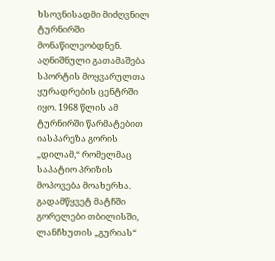ხსოვნისადმი მიძღვნილ ტურნირში მონაწილეობდნენ. აღნიშნული გათამაშება სპორტის მოყვარულთა ყურადრების ცენტრში იყო. 1968 წლის ამ ტურნირში წარმატებით იასპარეზა გორის „დილამ,“ რომელმაც საპატიო პრიზის მოპოვება მოახერხა. გადამწყვეტ მატჩში გორელები თბილისში, ლანჩხუთის „გურიას“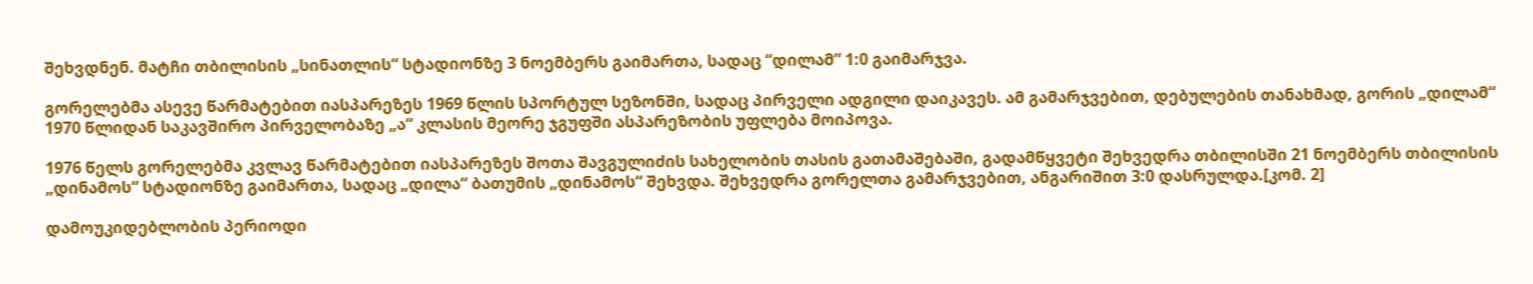შეხვდნენ. მატჩი თბილისის „სინათლის“ სტადიონზე 3 ნოემბერს გაიმართა, სადაც “დილამ” 1:0 გაიმარჯვა.

გორელებმა ასევე წარმატებით იასპარეზეს 1969 წლის სპორტულ სეზონში, სადაც პირველი ადგილი დაიკავეს. ამ გამარჯვებით, დებულების თანახმად, გორის „დილამ“ 1970 წლიდან საკავშირო პირველობაზე „ა“ კლასის მეორე ჯგუფში ასპარეზობის უფლება მოიპოვა.

1976 წელს გორელებმა კვლავ წარმატებით იასპარეზეს შოთა შავგულიძის სახელობის თასის გათამაშებაში, გადამწყვეტი შეხვედრა თბილისში 21 ნოემბერს თბილისის „დინამოს“ სტადიონზე გაიმართა, სადაც „დილა“ ბათუმის „დინამოს“ შეხვდა. შეხვედრა გორელთა გამარჯვებით, ანგარიშით 3:0 დასრულდა.[კომ. 2]

დამოუკიდებლობის პერიოდი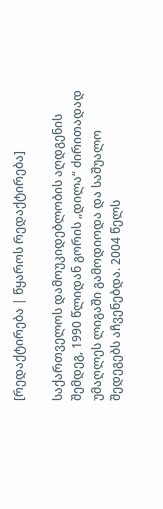[რედაქტირება | წყაროს რედაქტირება]

საქართველოს დამოუკიდებლობის აღდგენის შემდეგ, 1990 წლიდან გორის „დილა“ ძირითადად უმაღლეს ლიგაში გამოდიოდა და საშუალო შედეგებს აჩვენებდა. 2004 წელს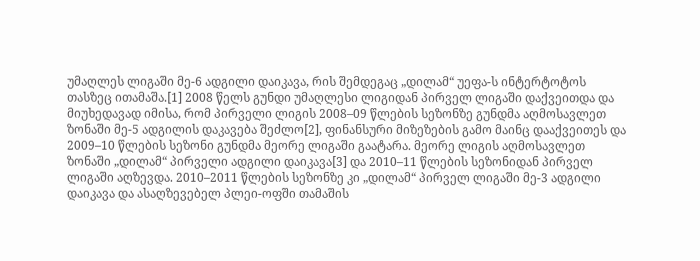უმაღლეს ლიგაში მე-6 ადგილი დაიკავა, რის შემდეგაც „დილამ“ უეფა-ს ინტერტოტოს თასზეც ითამაშა.[1] 2008 წელს გუნდი უმაღლესი ლიგიდან პირველ ლიგაში დაქვეითდა და მიუხედავად იმისა, რომ პირველი ლიგის 2008–09 წლების სეზონზე გუნდმა აღმოსავლეთ ზონაში მე-5 ადგილის დაკავება შეძლო[2], ფინანსური მიზეზების გამო მაინც დააქვეითეს და 2009–10 წლების სეზონი გუნდმა მეორე ლიგაში გაატარა. მეორე ლიგის აღმოსავლეთ ზონაში „დილამ“ პირველი ადგილი დაიკავა[3] და 2010–11 წლების სეზონიდან პირველ ლიგაში აღზევდა. 2010–2011 წლების სეზონზე კი „დილამ“ პირველ ლიგაში მე-3 ადგილი დაიკავა და ასაღზევებელ პლეი-ოფში თამაშის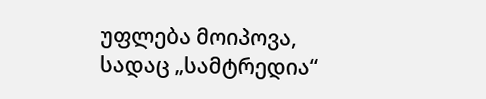უფლება მოიპოვა, სადაც „სამტრედია“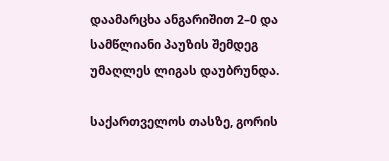დაამარცხა ანგარიშით 2–0 და სამწლიანი პაუზის შემდეგ უმაღლეს ლიგას დაუბრუნდა.

საქართველოს თასზე, გორის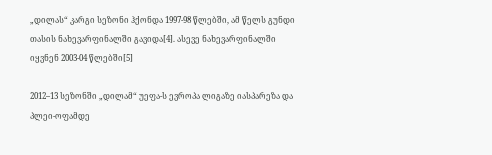„დილას“ კარგი სეზონი ჰქონდა 1997-98 წლებში, ამ წელს გუნდი თასის ნახევარფინალში გავიდა[4]. ასევე ნახევარფინალში იყვნენ 2003-04 წლებში[5]

2012–13 სეზონში „დილამ“ უეფა-ს ევროპა ლიგაზე იასპარეზა და პლეი-ოფამდე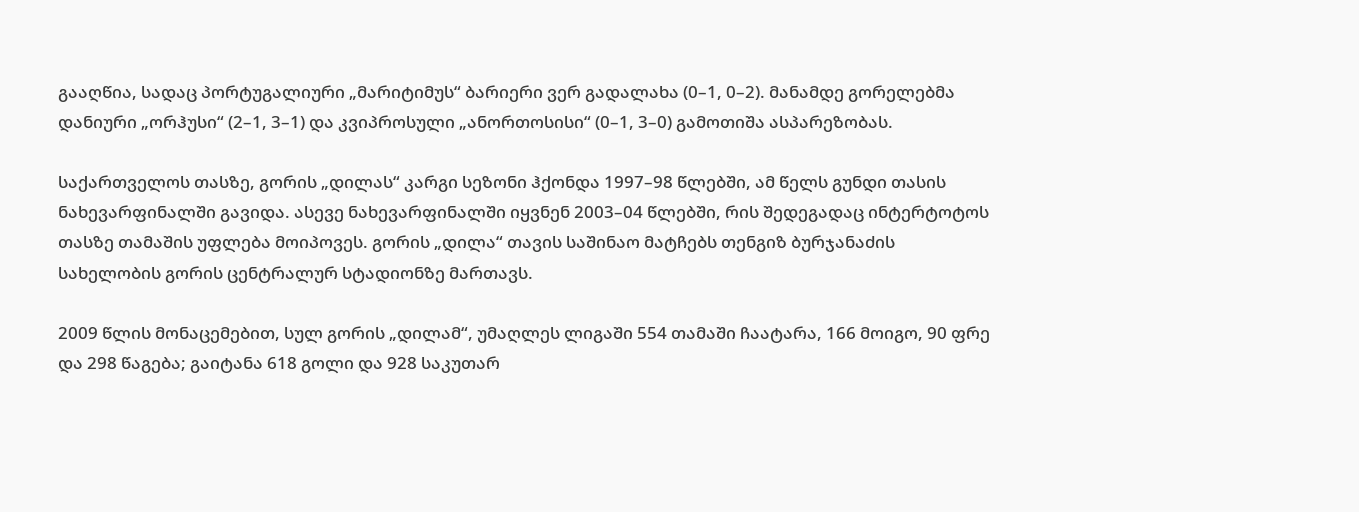გააღწია, სადაც პორტუგალიური „მარიტიმუს“ ბარიერი ვერ გადალახა (0–1, 0–2). მანამდე გორელებმა დანიური „ორჰუსი“ (2–1, 3–1) და კვიპროსული „ანორთოსისი“ (0–1, 3–0) გამოთიშა ასპარეზობას.

საქართველოს თასზე, გორის „დილას“ კარგი სეზონი ჰქონდა 1997–98 წლებში, ამ წელს გუნდი თასის ნახევარფინალში გავიდა. ასევე ნახევარფინალში იყვნენ 2003–04 წლებში, რის შედეგადაც ინტერტოტოს თასზე თამაშის უფლება მოიპოვეს. გორის „დილა“ თავის საშინაო მატჩებს თენგიზ ბურჯანაძის სახელობის გორის ცენტრალურ სტადიონზე მართავს.

2009 წლის მონაცემებით, სულ გორის „დილამ“, უმაღლეს ლიგაში 554 თამაში ჩაატარა, 166 მოიგო, 90 ფრე და 298 წაგება; გაიტანა 618 გოლი და 928 საკუთარ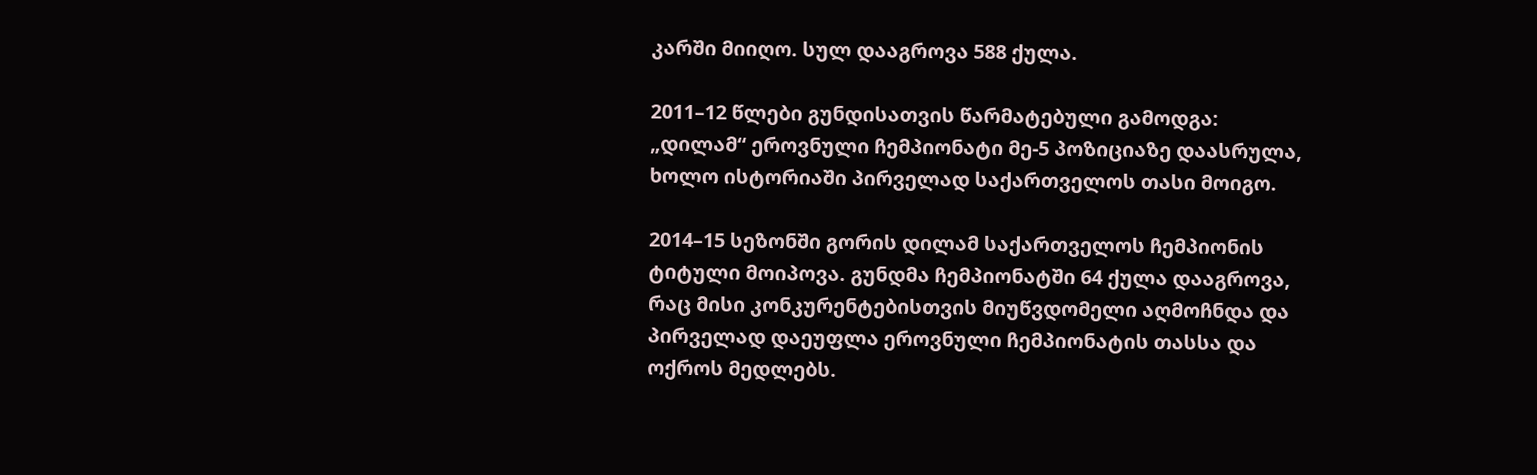კარში მიიღო. სულ დააგროვა 588 ქულა.

2011–12 წლები გუნდისათვის წარმატებული გამოდგა: „დილამ“ ეროვნული ჩემპიონატი მე-5 პოზიციაზე დაასრულა, ხოლო ისტორიაში პირველად საქართველოს თასი მოიგო.

2014–15 სეზონში გორის დილამ საქართველოს ჩემპიონის ტიტული მოიპოვა. გუნდმა ჩემპიონატში 64 ქულა დააგროვა, რაც მისი კონკურენტებისთვის მიუწვდომელი აღმოჩნდა და პირველად დაეუფლა ეროვნული ჩემპიონატის თასსა და ოქროს მედლებს.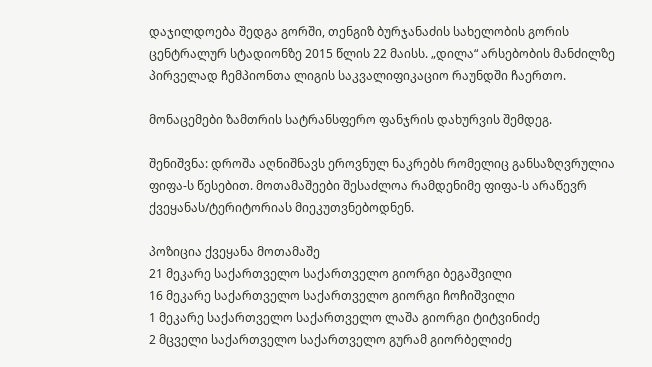დაჯილდოება შედგა გორში, თენგიზ ბურჯანაძის სახელობის გორის ცენტრალურ სტადიონზე 2015 წლის 22 მაისს. „დილა“ არსებობის მანძილზე პირველად ჩემპიონთა ლიგის საკვალიფიკაციო რაუნდში ჩაერთო.

მონაცემები ზამთრის სატრანსფერო ფანჯრის დახურვის შემდეგ.

შენიშვნა: დროშა აღნიშნავს ეროვნულ ნაკრებს რომელიც განსაზღვრულია ფიფა-ს წესებით. მოთამაშეები შესაძლოა რამდენიმე ფიფა-ს არაწევრ ქვეყანას/ტერიტორიას მიეკუთვნებოდნენ.

პოზიცია ქვეყანა მოთამაშე
21 მეკარე საქართველო საქართველო გიორგი ბეგაშვილი
16 მეკარე საქართველო საქართველო გიორგი ჩოჩიშვილი
1 მეკარე საქართველო საქართველო ლაშა გიორგი ტიტვინიძე
2 მცველი საქართველო საქართველო გურამ გიორბელიძე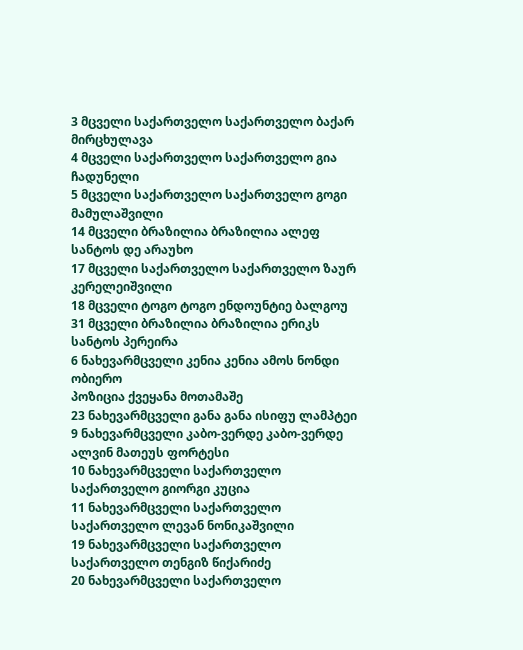3 მცველი საქართველო საქართველო ბაქარ მირცხულავა
4 მცველი საქართველო საქართველო გია ჩადუნელი
5 მცველი საქართველო საქართველო გოგი მამულაშვილი
14 მცველი ბრაზილია ბრაზილია ალეფ სანტოს დე არაუხო
17 მცველი საქართველო საქართველო ზაურ კერელეიშვილი
18 მცველი ტოგო ტოგო ენდოუნტიე ბალგოუ
31 მცველი ბრაზილია ბრაზილია ერიკს სანტოს პერეირა
6 ნახევარმცველი კენია კენია ამოს ნონდი ობიერო
პოზიცია ქვეყანა მოთამაშე
23 ნახევარმცველი განა განა ისიფუ ლამპტეი
9 ნახევარმცველი კაბო-ვერდე კაბო-ვერდე ალვინ მათეუს ფორტესი
10 ნახევარმცველი საქართველო საქართველო გიორგი კუცია
11 ნახევარმცველი საქართველო საქართველო ლევან ნონიკაშვილი
19 ნახევარმცველი საქართველო საქართველო თენგიზ წიქარიძე
20 ნახევარმცველი საქართველო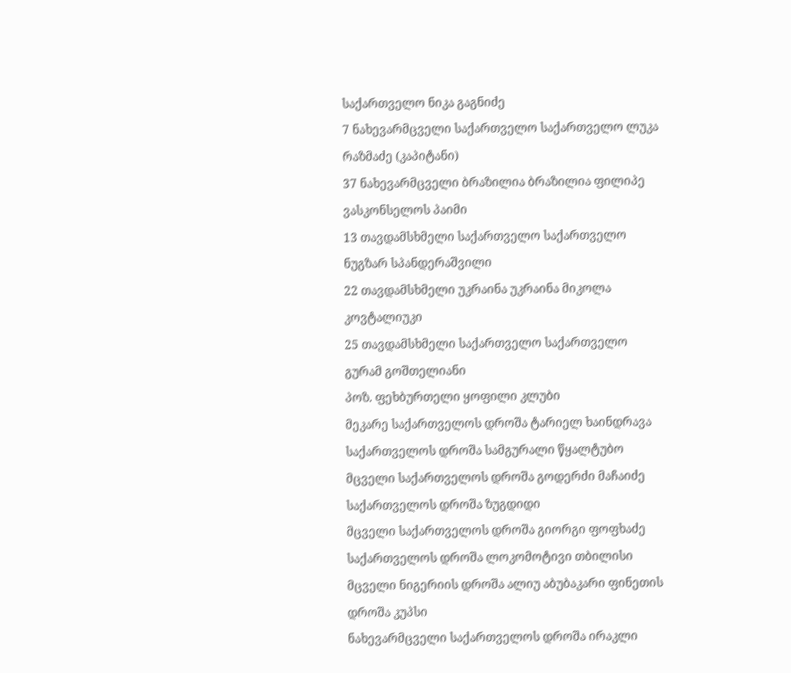საქართველო ნიკა გაგნიძე
7 ნახევარმცველი საქართველო საქართველო ლუკა რაზმაძე (კაპიტანი)
37 ნახევარმცველი ბრაზილია ბრაზილია ფილიპე ვასკონსელოს პაიმი
13 თავდამსხმელი საქართველო საქართველო ნუგზარ სპანდერაშვილი
22 თავდამსხმელი უკრაინა უკრაინა მიკოლა კოვტალიუკი
25 თავდამსხმელი საქართველო საქართველო გურამ გოშთელიანი
პოზ. ფეხბურთელი ყოფილი კლუბი
მეკარე საქართველოს დროშა ტარიელ ხაინდრავა საქართველოს დროშა სამგურალი წყალტუბო
მცველი საქართველოს დროშა გოდერძი მაჩაიძე საქართველოს დროშა ზუგდიდი
მცველი საქართველოს დროშა გიორგი ფოფხაძე საქართველოს დროშა ლოკომოტივი თბილისი
მცველი ნიგერიის დროშა ალიუ აბუბაკარი ფინეთის დროშა კუპსი
ნახევარმცველი საქართველოს დროშა ირაკლი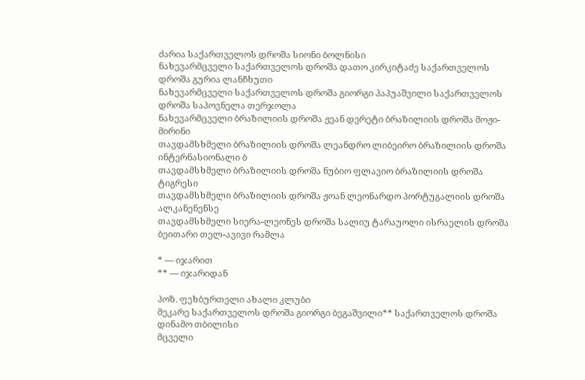ძარია საქართველოს დროშა სიონი ბოლნისი
ნახევარმცველი საქართველოს დროშა დათო კირკიტაძე საქართველოს დროშა გურია ლანჩხუთი
ნახევარმცველი საქართველოს დროშა გიორგი პაპუაშვილი საქართველოს დროშა საპოვნელა თერჯოლა
ნახევარმცველი ბრაზილიის დროშა ჟეან დერეტი ბრაზილიის დროშა მოჟი-მირინი
თავდამსხმელი ბრაზილიის დროშა ლეანდრო ლიბეირო ბრაზილიის დროშა ინტერნასიონალი ბ
თავდამსხმელი ბრაზილიის დროშა ნუბიო ფლავიო ბრაზილიის დროშა ტიგრესი
თავდამსხმელი ბრაზილიის დროშა ჟოან ლეონარდო პორტუგალიის დროშა ალკანენენსე
თავდამსხმელი სიერა-ლეონეს დროშა სალიუ ტარაუოლი ისრაელის დროშა ბეითარი თელ-ავივი რამლა

* — იჯარით
** — იჯარიდან

პოზ. ფეხბურთელი ახალი კლუბი
მეკარე საქართველოს დროშა გიორგი ბეგაშვილი** საქართველოს დროშა დინამო თბილისი
მცველი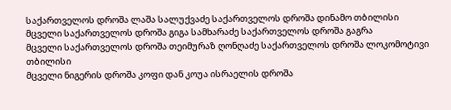საქართველოს დროშა ლაშა სალუქვაძე საქართველოს დროშა დინამო თბილისი
მცველი საქართველოს დროშა გიგა სამხარაძე საქართველოს დროშა გაგრა
მცველი საქართველოს დროშა თეიმურაზ ღონღაძე საქართველოს დროშა ლოკომოტივი თბილისი
მცველი ნიგერის დროშა კოფი დან კოუა ისრაელის დროშა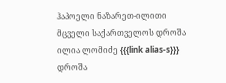ჰაპოელი ნაზარეთ-ილითი
მცველი საქართველოს დროშა ილია ლომიძე {{{link alias-s}}} დროშა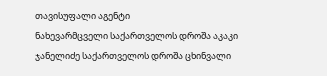თავისუფალი აგენტი
ნახევარმცველი საქართველოს დროშა აკაკი ჯანელიძე საქართველოს დროშა ცხინვალი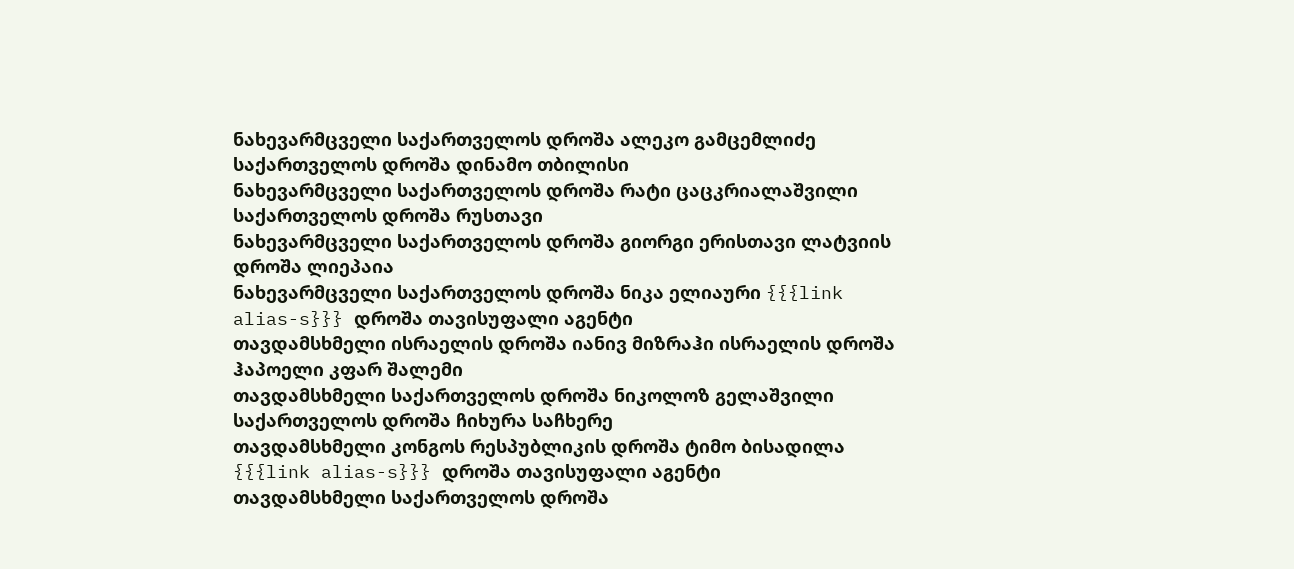ნახევარმცველი საქართველოს დროშა ალეკო გამცემლიძე საქართველოს დროშა დინამო თბილისი
ნახევარმცველი საქართველოს დროშა რატი ცაცკრიალაშვილი საქართველოს დროშა რუსთავი
ნახევარმცველი საქართველოს დროშა გიორგი ერისთავი ლატვიის დროშა ლიეპაია
ნახევარმცველი საქართველოს დროშა ნიკა ელიაური {{{link alias-s}}} დროშა თავისუფალი აგენტი
თავდამსხმელი ისრაელის დროშა იანივ მიზრაჰი ისრაელის დროშა ჰაპოელი კფარ შალემი
თავდამსხმელი საქართველოს დროშა ნიკოლოზ გელაშვილი საქართველოს დროშა ჩიხურა საჩხერე
თავდამსხმელი კონგოს რესპუბლიკის დროშა ტიმო ბისადილა {{{link alias-s}}} დროშა თავისუფალი აგენტი
თავდამსხმელი საქართველოს დროშა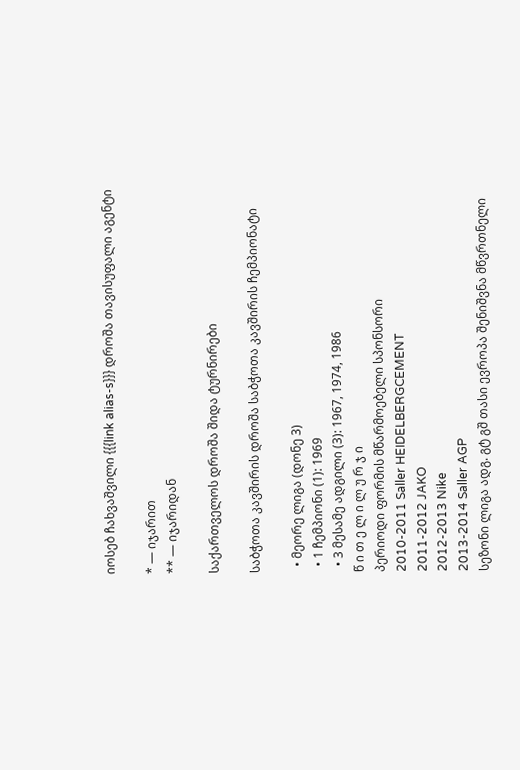იოსებ ჩახვაშვილი {{{link alias-s}}} დროშა თავისუფალი აგენტი

* — იჯარით
** — იჯარიდან

საქართველოს დროშა შიდა ტურნირები

საბჭოთა კავშირის დროშა საბჭოთა კავშირის ჩემპიონატი

  • მეორე ლიგა (დონე 3)
  • 1 ჩემპიონი (1): 1969
  • 3 მესამე ადგილი (3): 1967, 1974, 1986
წ ი თ ე ლ ი ლ უ რ ჯ ი
პერიოდი ფორმის მწარმოებელი სპონსორი
2010-2011 Saller HEIDELBERGCEMENT
2011-2012 JAKO
2012-2013 Nike
2013-2014 Saller AGP
სეზონი ლიგა ადგ. გტ გშ თასი ევროპა შენიშვნა მწვრთნელი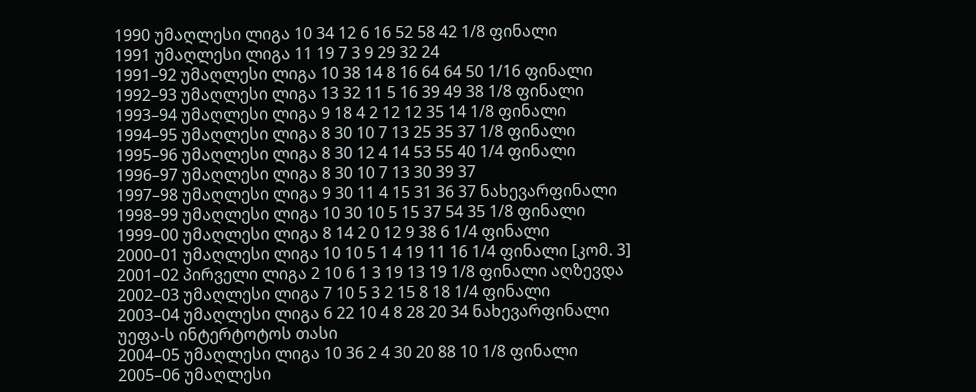1990 უმაღლესი ლიგა 10 34 12 6 16 52 58 42 1/8 ფინალი
1991 უმაღლესი ლიგა 11 19 7 3 9 29 32 24
1991–92 უმაღლესი ლიგა 10 38 14 8 16 64 64 50 1/16 ფინალი
1992–93 უმაღლესი ლიგა 13 32 11 5 16 39 49 38 1/8 ფინალი
1993–94 უმაღლესი ლიგა 9 18 4 2 12 12 35 14 1/8 ფინალი
1994–95 უმაღლესი ლიგა 8 30 10 7 13 25 35 37 1/8 ფინალი
1995–96 უმაღლესი ლიგა 8 30 12 4 14 53 55 40 1/4 ფინალი
1996–97 უმაღლესი ლიგა 8 30 10 7 13 30 39 37
1997–98 უმაღლესი ლიგა 9 30 11 4 15 31 36 37 ნახევარფინალი
1998–99 უმაღლესი ლიგა 10 30 10 5 15 37 54 35 1/8 ფინალი
1999–00 უმაღლესი ლიგა 8 14 2 0 12 9 38 6 1/4 ფინალი
2000–01 უმაღლესი ლიგა 10 10 5 1 4 19 11 16 1/4 ფინალი [კომ. 3]
2001–02 პირველი ლიგა 2 10 6 1 3 19 13 19 1/8 ფინალი აღზევდა
2002–03 უმაღლესი ლიგა 7 10 5 3 2 15 8 18 1/4 ფინალი
2003–04 უმაღლესი ლიგა 6 22 10 4 8 28 20 34 ნახევარფინალი უეფა-ს ინტერტოტოს თასი
2004–05 უმაღლესი ლიგა 10 36 2 4 30 20 88 10 1/8 ფინალი
2005–06 უმაღლესი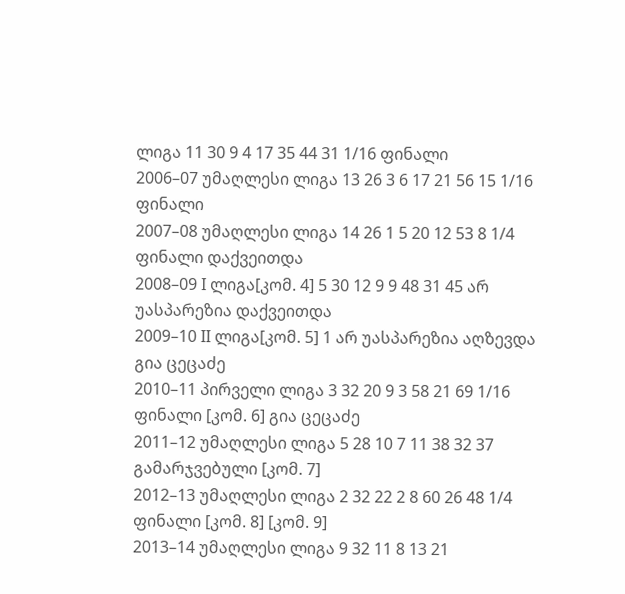ლიგა 11 30 9 4 17 35 44 31 1/16 ფინალი
2006–07 უმაღლესი ლიგა 13 26 3 6 17 21 56 15 1/16 ფინალი
2007–08 უმაღლესი ლიგა 14 26 1 5 20 12 53 8 1/4 ფინალი დაქვეითდა
2008–09 I ლიგა[კომ. 4] 5 30 12 9 9 48 31 45 არ უასპარეზია დაქვეითდა
2009–10 II ლიგა[კომ. 5] 1 არ უასპარეზია აღზევდა გია ცეცაძე
2010–11 პირველი ლიგა 3 32 20 9 3 58 21 69 1/16 ფინალი [კომ. 6] გია ცეცაძე
2011–12 უმაღლესი ლიგა 5 28 10 7 11 38 32 37 გამარჯვებული [კომ. 7]
2012–13 უმაღლესი ლიგა 2 32 22 2 8 60 26 48 1/4 ფინალი [კომ. 8] [კომ. 9]
2013–14 უმაღლესი ლიგა 9 32 11 8 13 21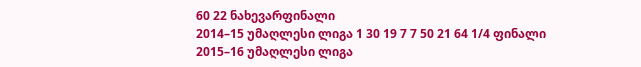60 22 ნახევარფინალი
2014–15 უმაღლესი ლიგა 1 30 19 7 7 50 21 64 1/4 ფინალი
2015–16 უმაღლესი ლიგა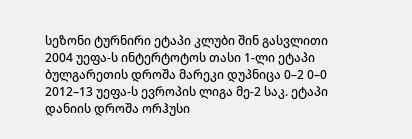სეზონი ტურნირი ეტაპი კლუბი შინ გასვლითი
2004 უეფა-ს ინტერტოტოს თასი 1-ლი ეტაპი ბულგარეთის დროშა მარეკი დუპნიცა 0–2 0–0
2012–13 უეფა-ს ევროპის ლიგა მე-2 საკ. ეტაპი დანიის დროშა ორჰუსი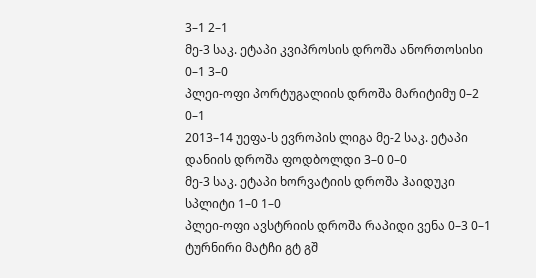3–1 2–1
მე-3 საკ. ეტაპი კვიპროსის დროშა ანორთოსისი 0–1 3–0
პლეი-ოფი პორტუგალიის დროშა მარიტიმუ 0–2 0–1
2013–14 უეფა-ს ევროპის ლიგა მე-2 საკ. ეტაპი დანიის დროშა ფოდბოლდი 3–0 0–0
მე-3 საკ. ეტაპი ხორვატიის დროშა ჰაიდუკი სპლიტი 1–0 1–0
პლეი-ოფი ავსტრიის დროშა რაპიდი ვენა 0–3 0–1
ტურნირი მატჩი გტ გშ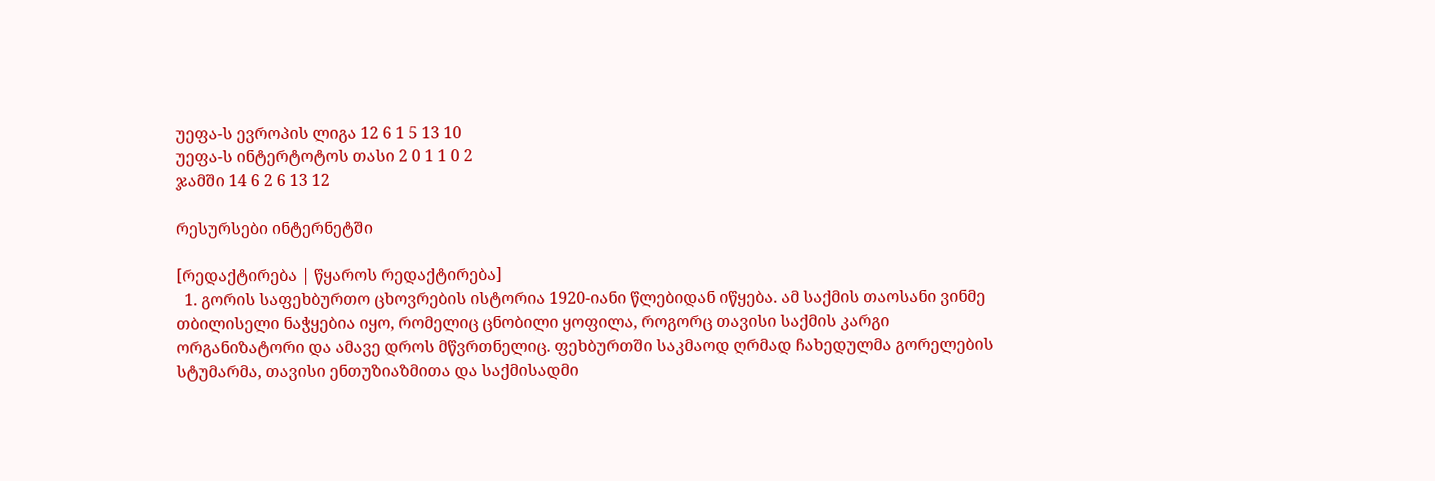უეფა-ს ევროპის ლიგა 12 6 1 5 13 10
უეფა-ს ინტერტოტოს თასი 2 0 1 1 0 2
ჯამში 14 6 2 6 13 12

რესურსები ინტერნეტში

[რედაქტირება | წყაროს რედაქტირება]
  1. გორის საფეხბურთო ცხოვრების ისტორია 1920-იანი წლებიდან იწყება. ამ საქმის თაოსანი ვინმე თბილისელი ნაჭყებია იყო, რომელიც ცნობილი ყოფილა, როგორც თავისი საქმის კარგი ორგანიზატორი და ამავე დროს მწვრთნელიც. ფეხბურთში საკმაოდ ღრმად ჩახედულმა გორელების სტუმარმა, თავისი ენთუზიაზმითა და საქმისადმი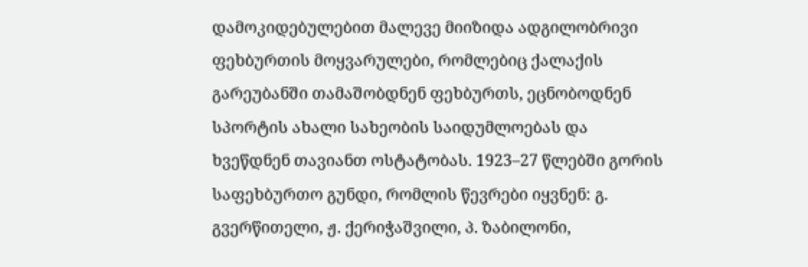დამოკიდებულებით მალევე მიიზიდა ადგილობრივი ფეხბურთის მოყვარულები, რომლებიც ქალაქის გარეუბანში თამაშობდნენ ფეხბურთს, ეცნობოდნენ სპორტის ახალი სახეობის საიდუმლოებას და ხვეწდნენ თავიანთ ოსტატობას. 1923–27 წლებში გორის საფეხბურთო გუნდი, რომლის წევრები იყვნენ: გ. გვერწითელი, ჟ. ქერიჭაშვილი, პ. ზაბილონი,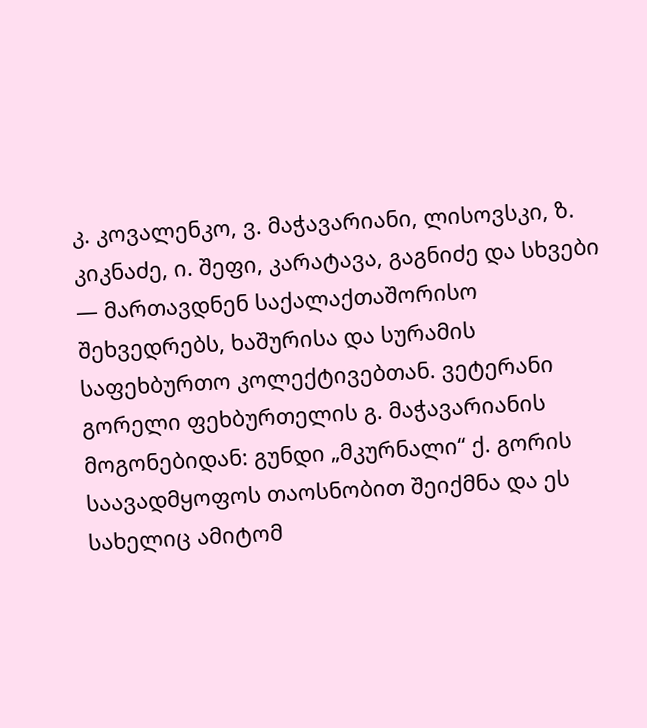კ. კოვალენკო, ვ. მაჭავარიანი, ლისოვსკი, ზ. კიკნაძე, ი. შეფი, კარატავა, გაგნიძე და სხვები — მართავდნენ საქალაქთაშორისო შეხვედრებს, ხაშურისა და სურამის საფეხბურთო კოლექტივებთან. ვეტერანი გორელი ფეხბურთელის გ. მაჭავარიანის მოგონებიდან: გუნდი „მკურნალი“ ქ. გორის საავადმყოფოს თაოსნობით შეიქმნა და ეს სახელიც ამიტომ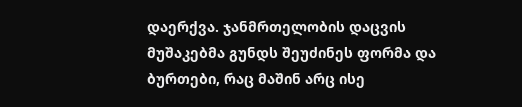დაერქვა. ჯანმრთელობის დაცვის მუშაკებმა გუნდს შეუძინეს ფორმა და ბურთები, რაც მაშინ არც ისე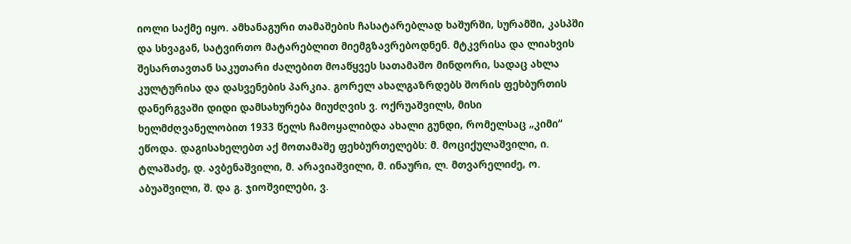იოლი საქმე იყო. ამხანაგური თამაშების ჩასატარებლად ხაშურში, სურამში, კასპში და სხვაგან, სატვირთო მატარებლით მიემგზავრებოდნენ. მტკვრისა და ლიახვის შესართავთან საკუთარი ძალებით მოაწყვეს სათამაშო მინდორი, სადაც ახლა კულტურისა და დასვენების პარკია. გორელ ახალგაზრდებს შორის ფეხბურთის დანერგვაში დიდი დამსახურება მიუძღვის ვ. ოქრუაშვილს, მისი ხელმძღვანელობით 1933 წელს ჩამოყალიბდა ახალი გუნდი, რომელსაც „კიმი“ ეწოდა. დაგისახელებთ აქ მოთამაშე ფეხბურთელებს: მ. მოციქულაშვილი, ი. ტლაშაძე, დ. ავბენაშვილი, მ. არავიაშვილი, მ. ინაური, ლ. მთვარელიძე, ო. აბუაშვილი, შ. და გ. ჯიოშვილები, ვ.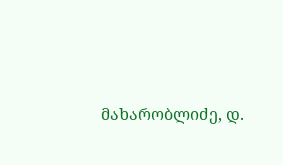მახარობლიძე, დ.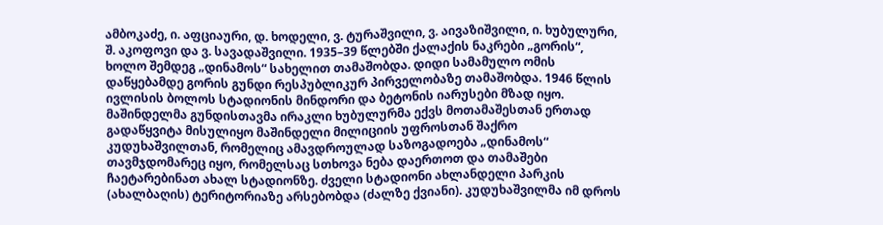ამბოკაძე, ი. აფციაური, დ. ხოდელი, ვ. ტურაშვილი, ვ. აივაზიშვილი, ი. ხუბულური, შ. აკოფოვი და ვ. სავადაშვილი. 1935–39 წლებში ქალაქის ნაკრები „გორის“, ხოლო შემდეგ „დინამოს“ სახელით თამაშობდა. დიდი სამამულო ომის დაწყებამდე გორის გუნდი რესპუბლიკურ პირველობაზე თამაშობდა. 1946 წლის ივლისის ბოლოს სტადიონის მინდორი და ბეტონის იარუსები მზად იყო. მაშინდელმა გუნდისთავმა ირაკლი ხუბულურმა ექვს მოთამაშესთან ერთად გადაწყვიტა მისულიყო მაშინდელი მილიციის უფროსთან შაქრო კუდუხაშვილთან, რომელიც ამავდროულად საზოგადოება „დინამოს“ თავმჯდომარეც იყო, რომელსაც სთხოვა ნება დაერთოთ და თამაშები ჩაეტარებინათ ახალ სტადიონზე. ძველი სტადიონი ახლანდელი პარკის (ახალბაღის) ტერიტორიაზე არსებობდა (ძალზე ქვიანი). კუდუხაშვილმა იმ დროს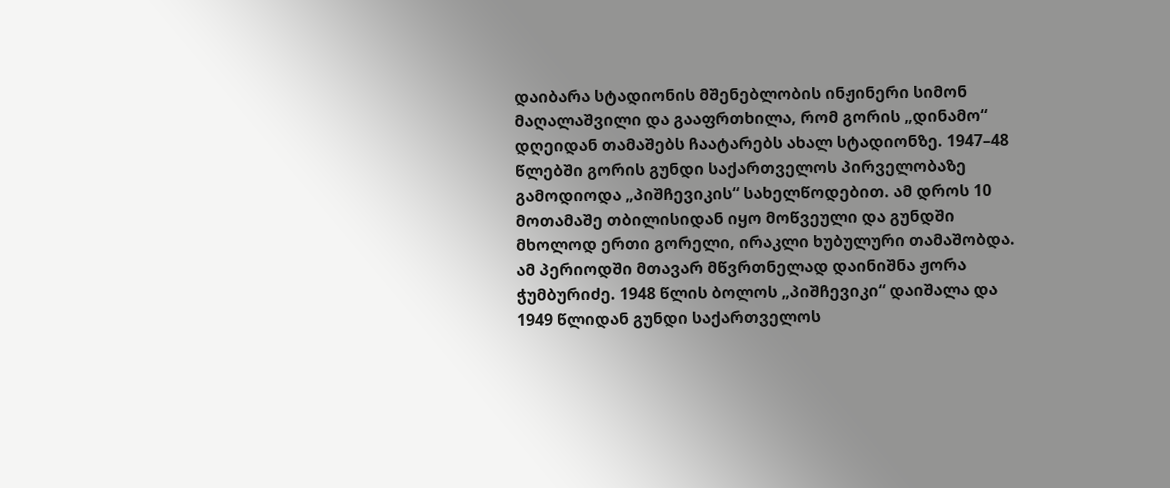დაიბარა სტადიონის მშენებლობის ინჟინერი სიმონ მაღალაშვილი და გააფრთხილა, რომ გორის „დინამო“ დღეიდან თამაშებს ჩაატარებს ახალ სტადიონზე. 1947–48 წლებში გორის გუნდი საქართველოს პირველობაზე გამოდიოდა „პიშჩევიკის“ სახელწოდებით. ამ დროს 10 მოთამაშე თბილისიდან იყო მოწვეული და გუნდში მხოლოდ ერთი გორელი, ირაკლი ხუბულური თამაშობდა. ამ პერიოდში მთავარ მწვრთნელად დაინიშნა ჟორა ჭუმბურიძე. 1948 წლის ბოლოს „პიშჩევიკი“ დაიშალა და 1949 წლიდან გუნდი საქართველოს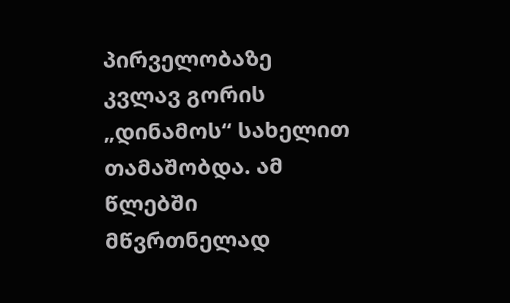პირველობაზე კვლავ გორის „დინამოს“ სახელით თამაშობდა. ამ წლებში მწვრთნელად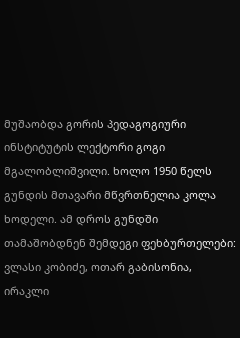მუშაობდა გორის პედაგოგიური ინსტიტუტის ლექტორი გოგი მგალობლიშვილი. ხოლო 1950 წელს გუნდის მთავარი მწვრთნელია კოლა ხოდელი. ამ დროს გუნდში თამაშობდნენ შემდეგი ფეხბურთელები: ვლასი კობიძე, ოთარ გაბისონია, ირაკლი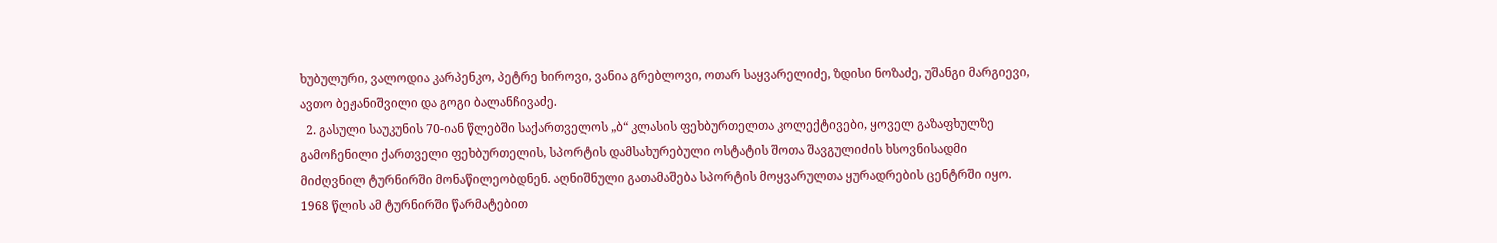ხუბულური, ვალოდია კარპენკო, პეტრე ხიროვი, ვანია გრებლოვი, ოთარ საყვარელიძე, ზდისი ნოზაძე, უშანგი მარგიევი, ავთო ბეჟანიშვილი და გოგი ბალანჩივაძე.
  2. გასული საუკუნის 70-იან წლებში საქართველოს „ბ“ კლასის ფეხბურთელთა კოლექტივები, ყოველ გაზაფხულზე გამოჩენილი ქართველი ფეხბურთელის, სპორტის დამსახურებული ოსტატის შოთა შავგულიძის ხსოვნისადმი მიძღვნილ ტურნირში მონაწილეობდნენ. აღნიშნული გათამაშება სპორტის მოყვარულთა ყურადრების ცენტრში იყო. 1968 წლის ამ ტურნირში წარმატებით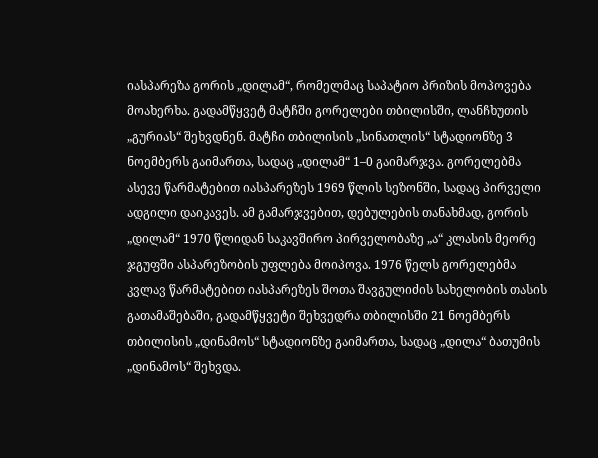იასპარეზა გორის „დილამ“, რომელმაც საპატიო პრიზის მოპოვება მოახერხა. გადამწყვეტ მატჩში გორელები თბილისში, ლანჩხუთის „გურიას“ შეხვდნენ. მატჩი თბილისის „სინათლის“ სტადიონზე 3 ნოემბერს გაიმართა, სადაც „დილამ“ 1–0 გაიმარჯვა. გორელებმა ასევე წარმატებით იასპარეზეს 1969 წლის სეზონში, სადაც პირველი ადგილი დაიკავეს. ამ გამარჯვებით, დებულების თანახმად, გორის „დილამ“ 1970 წლიდან საკავშირო პირველობაზე „ა“ კლასის მეორე ჯგუფში ასპარეზობის უფლება მოიპოვა. 1976 წელს გორელებმა კვლავ წარმატებით იასპარეზეს შოთა შავგულიძის სახელობის თასის გათამაშებაში, გადამწყვეტი შეხვედრა თბილისში 21 ნოემბერს თბილისის „დინამოს“ სტადიონზე გაიმართა, სადაც „დილა“ ბათუმის „დინამოს“ შეხვდა.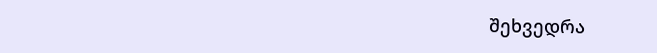შეხვედრა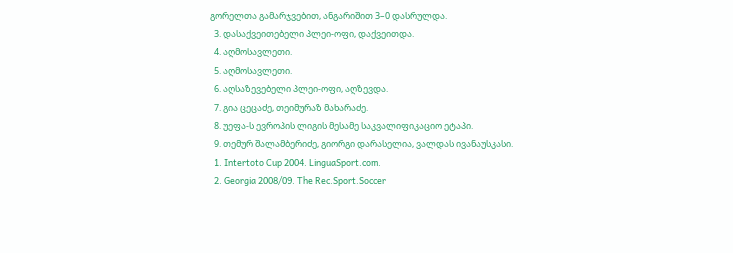გორელთა გამარჯვებით, ანგარიშით 3–0 დასრულდა.
  3. დასაქვეითებელი პლეი-ოფი, დაქვეითდა.
  4. აღმოსავლეთი.
  5. აღმოსავლეთი.
  6. აღსაზევებელი პლეი-ოფი, აღზევდა.
  7. გია ცეცაძე, თეიმურაზ მახარაძე.
  8. უეფა-ს ევროპის ლიგის მესამე საკვალიფიკაციო ეტაპი.
  9. თემურ შალამბერიძე, გიორგი დარასელია, ვალდას ივანაუსკასი.
  1. Intertoto Cup 2004. LinguaSport.com.
  2. Georgia 2008/09. The Rec.Sport.Soccer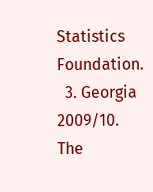Statistics Foundation.
  3. Georgia 2009/10. The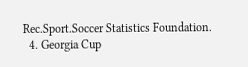Rec.Sport.Soccer Statistics Foundation.
  4. Georgia Cup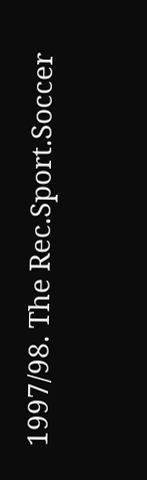1997/98. The Rec.Sport.Soccer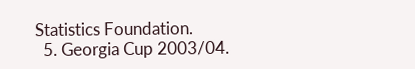Statistics Foundation.
  5. Georgia Cup 2003/04.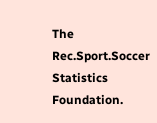The Rec.Sport.Soccer Statistics Foundation.